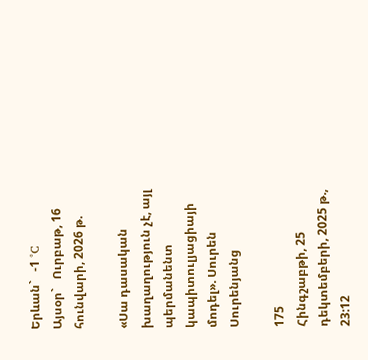Երևան`   -1 °C
Այսօր`   Ուրբաթ, 16 հունվարի, 2026 թ.

«Սա դասական խաղաղություն չէ, այլ պերմանենտ կապիտուլյացիայի մոդել». Սուրեն Սուրենյանց

175
Հինգշաբթի, 25 դեկտեմբերի, 2025 թ., 23:12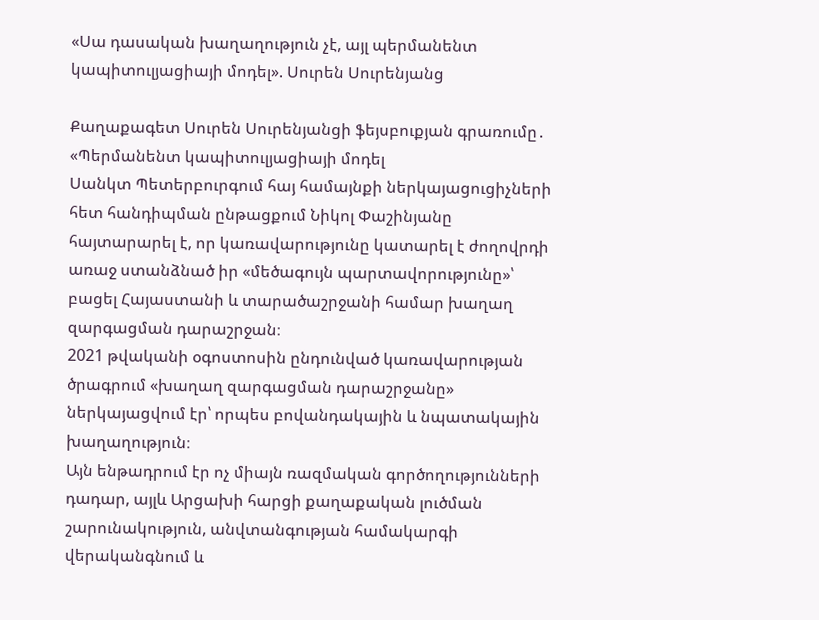«Սա դասական խաղաղություն չէ, այլ պերմանենտ կապիտուլյացիայի մոդել». Սուրեն Սուրենյանց

Քաղաքագետ Սուրեն Սուրենյանցի ֆեյսբուքյան գրառումը․ «Պերմանենտ կապիտուլյացիայի մոդել
Սանկտ Պետերբուրգում հայ համայնքի ներկայացուցիչների հետ հանդիպման ընթացքում Նիկոլ Փաշինյանը հայտարարել է, որ կառավարությունը կատարել է ժողովրդի առաջ ստանձնած իր «մեծագույն պարտավորությունը»՝ բացել Հայաստանի և տարածաշրջանի համար խաղաղ զարգացման դարաշրջան։
2021 թվականի օգոստոսին ընդունված կառավարության ծրագրում «խաղաղ զարգացման դարաշրջանը» ներկայացվում էր՝ որպես բովանդակային և նպատակային խաղաղություն։
Այն ենթադրում էր ոչ միայն ռազմական գործողությունների դադար, այլև Արցախի հարցի քաղաքական լուծման շարունակություն, անվտանգության համակարգի վերականգնում և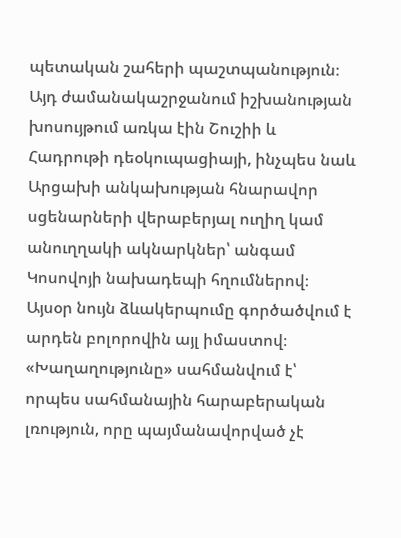պետական շահերի պաշտպանություն։
Այդ ժամանակաշրջանում իշխանության խոսույթում առկա էին Շուշիի և Հադրութի դեօկուպացիայի, ինչպես նաև Արցախի անկախության հնարավոր սցենարների վերաբերյալ ուղիղ կամ անուղղակի ակնարկներ՝ անգամ Կոսովոյի նախադեպի հղումներով։
Այսօր նույն ձևակերպումը գործածվում է արդեն բոլորովին այլ իմաստով։
«Խաղաղությունը» սահմանվում է՝ որպես սահմանային հարաբերական լռություն, որը պայմանավորված չէ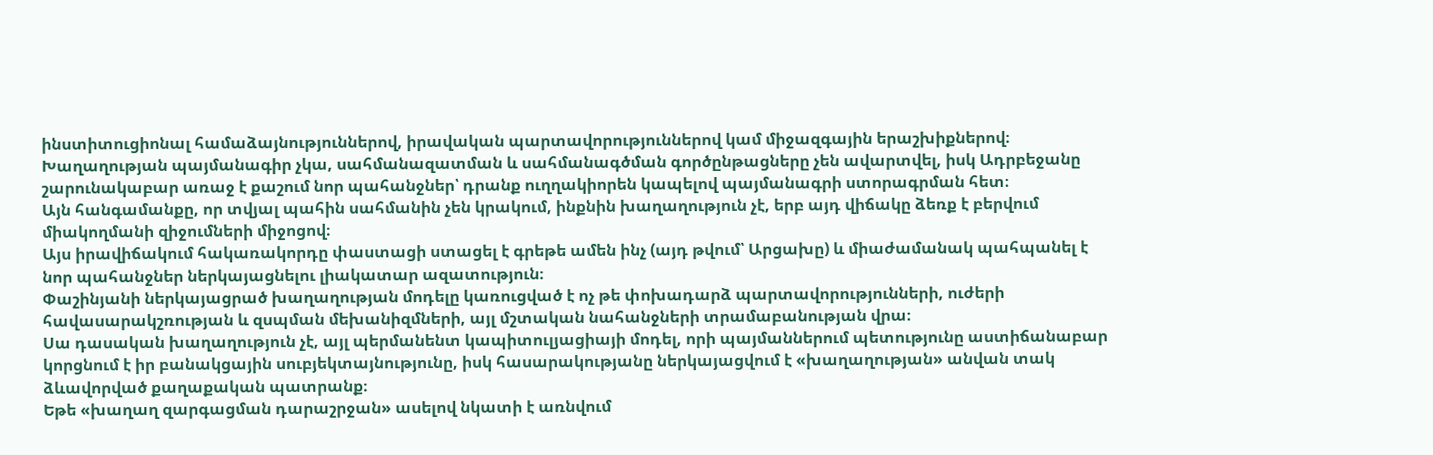ինստիտուցիոնալ համաձայնություններով, իրավական պարտավորություններով կամ միջազգային երաշխիքներով։
Խաղաղության պայմանագիր չկա, սահմանազատման և սահմանագծման գործընթացները չեն ավարտվել, իսկ Ադրբեջանը շարունակաբար առաջ է քաշում նոր պահանջներ՝ դրանք ուղղակիորեն կապելով պայմանագրի ստորագրման հետ։
Այն հանգամանքը, որ տվյալ պահին սահմանին չեն կրակում, ինքնին խաղաղություն չէ, երբ այդ վիճակը ձեռք է բերվում միակողմանի զիջումների միջոցով։
Այս իրավիճակում հակառակորդը փաստացի ստացել է գրեթե ամեն ինչ (այդ թվում՝ Արցախը) և միաժամանակ պահպանել է նոր պահանջներ ներկայացնելու լիակատար ազատություն։
Փաշինյանի ներկայացրած խաղաղության մոդելը կառուցված է ոչ թե փոխադարձ պարտավորությունների, ուժերի հավասարակշռության և զսպման մեխանիզմների, այլ մշտական նահանջների տրամաբանության վրա։
Սա դասական խաղաղություն չէ, այլ պերմանենտ կապիտուլյացիայի մոդել, որի պայմաններում պետությունը աստիճանաբար կորցնում է իր բանակցային սուբյեկտայնությունը, իսկ հասարակությանը ներկայացվում է «խաղաղության» անվան տակ ձևավորված քաղաքական պատրանք։
Եթե «խաղաղ զարգացման դարաշրջան» ասելով նկատի է առնվում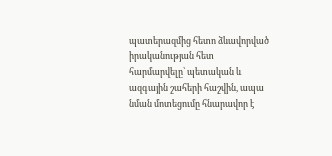պատերազմից հետո ձևավորված իրականության հետ հարմարվելը՝ պետական և ազգային շահերի հաշվին, ապա նման մոտեցումը հնարավոր է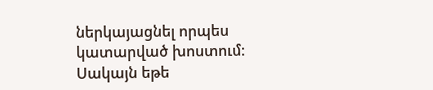ներկայացնել որպես կատարված խոստում։
Սակայն եթե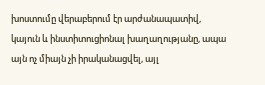խոստումը վերաբերում էր արժանապատիվ, կայուն և ինստիտուցիոնալ խաղաղությանը, ապա այն ոչ միայն չի իրականացվել, այլ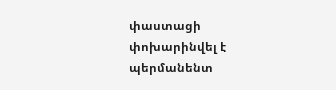փաստացի փոխարինվել է պերմանենտ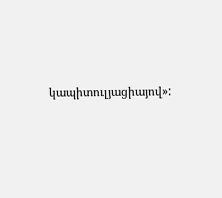կապիտուլյացիայով»: